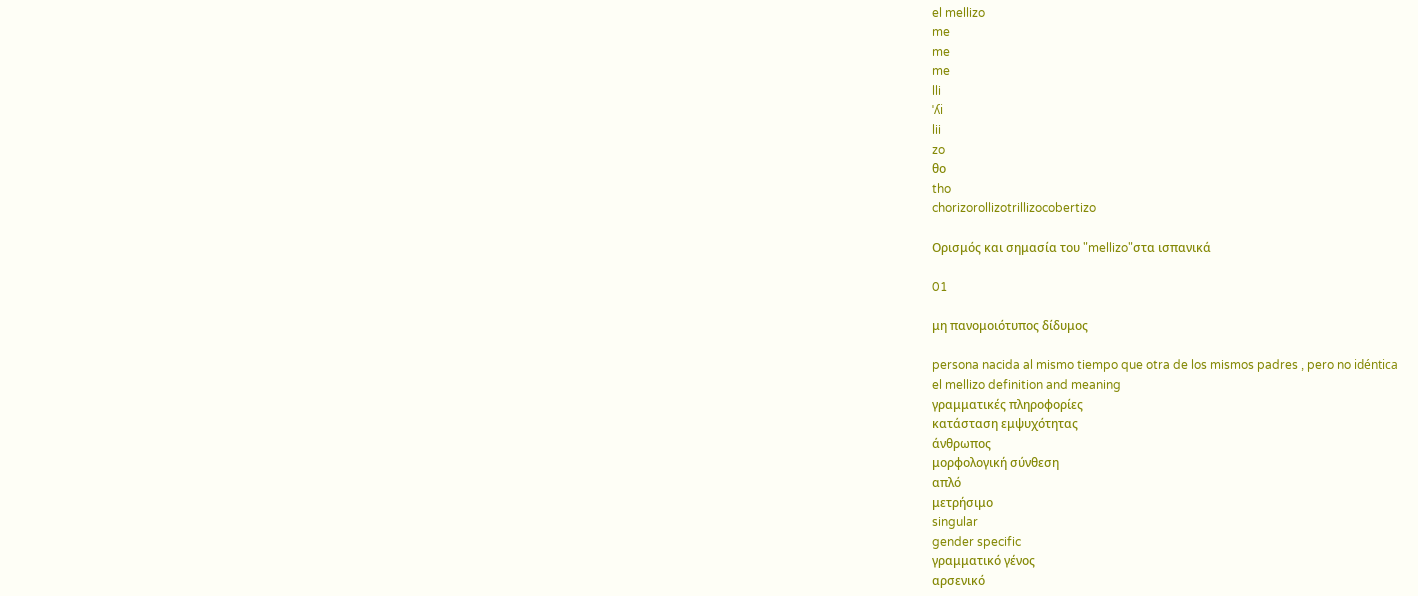el mellizo
me
me
me
lli
ˈʎi
lii
zo
θo
tho
chorizorollizotrillizocobertizo

Ορισμός και σημασία του "mellizo"στα ισπανικά

01

μη πανομοιότυπος δίδυμος

persona nacida al mismo tiempo que otra de los mismos padres , pero no idéntica
el mellizo definition and meaning
γραμματικές πληροφορίες
κατάσταση εμψυχότητας
άνθρωπος
μορφολογική σύνθεση
απλό
μετρήσιμο
singular
gender specific
γραμματικό γένος
αρσενικό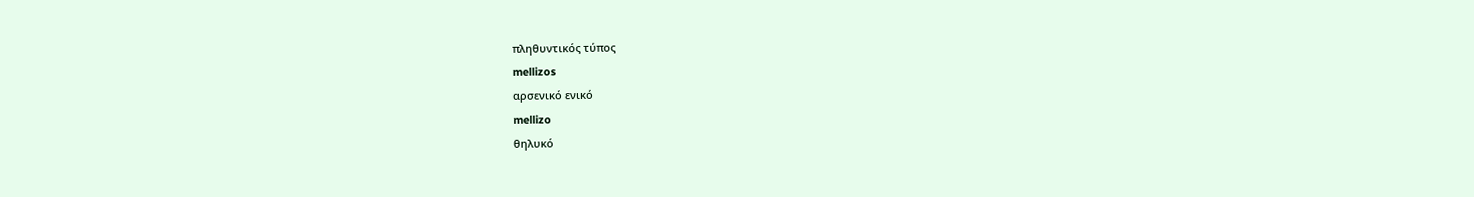πληθυντικός τύπος
mellizos
αρσενικό ενικό
mellizo
θηλυκό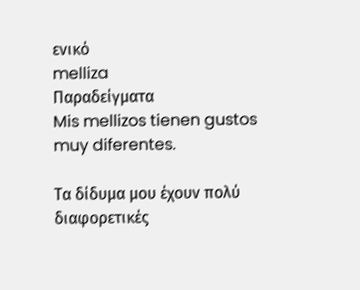ενικό
melliza
Παραδείγματα
Mis mellizos tienen gustos muy diferentes.

Τα δίδυμα μου έχουν πολύ διαφορετικές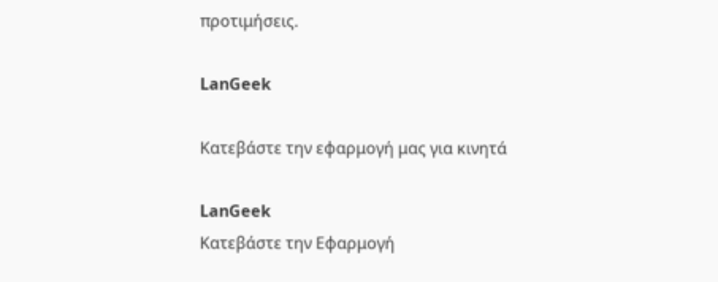προτιμήσεις.

LanGeek

Κατεβάστε την εφαρμογή μας για κινητά

LanGeek
Κατεβάστε την Εφαρμογή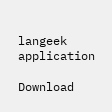langeek application

Download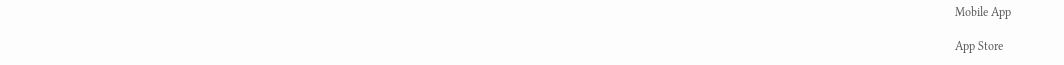Mobile App

App Store